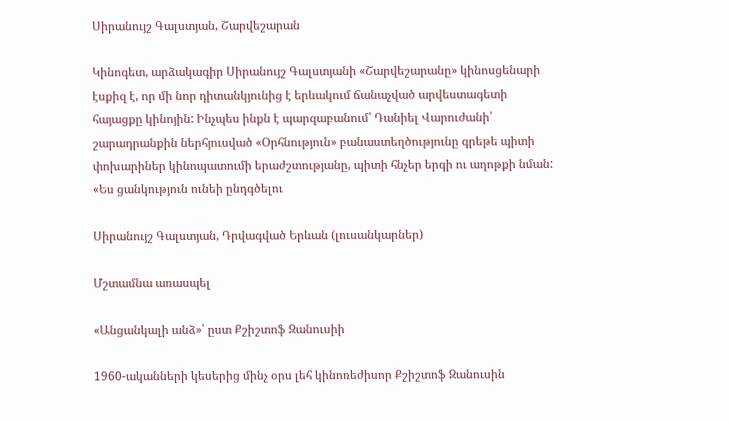Սիրանույշ Գալստյան, Շարվեշարան

Կինոգետ, արձակագիր Սիրանույշ Գալստյանի «Շարվեշարանը» կինոսցենարի էսքիզ է, որ մի նոր դիտանկյունից է երևակում ճանաչված արվեստագետի հայացքը կինոյին: Ինչպես ինքն է պարզաբանում՝ Դանիել Վարուժանի՝ շարադրանքին ներհյուսված «Օրհնություն» բանաստեղծությունը գրեթե պիտի փոխարիներ կինոպատումի երաժշտությանը, պիտի հնչեր երգի ու աղոթքի նման:  «Ես ցանկություն ունեի ընդգծելու

Սիրանույշ Գալստյան, Դրվագված Երևան (լուսանկարներ)

Մշտամնա առասպել

«Անցանկալի անձ»՝ ըստ Քշիշտոֆ Զանուսիի

1960-ականների կեսերից մինչ օրս լեհ կինոռեժիսոր Քշիշտոֆ Զանուսին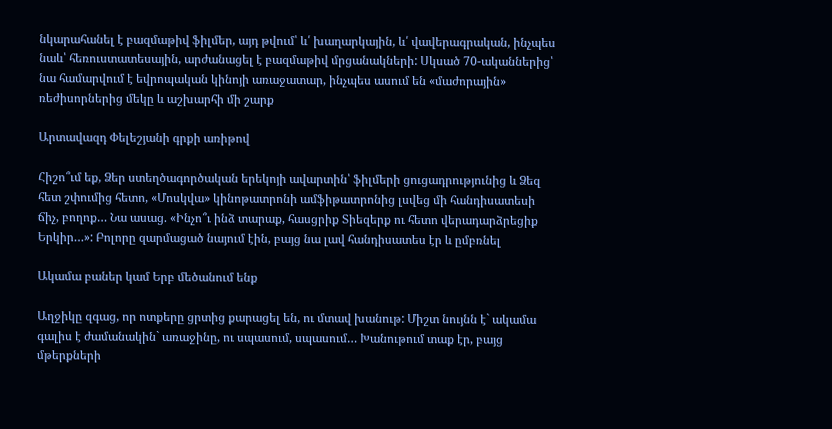նկարահանել է բազմաթիվ ֆիլմեր, այդ թվում՝ և՛ խաղարկային, և՛ վավերագրական, ինչպես նաև՝ հեռուստատեսային, արժանացել է բազմաթիվ մրցանակների: Սկսած 70-ականներից՝ նա համարվում է եվրոպական կինոյի առաջատար, ինչպես ասում են «մաժորային» ռեժիսորներից մեկը և աշխարհի մի շարք

Արտավազդ Փելեշյանի գրքի առիթով

Հիշո՞ւմ եք, Ձեր ստեղծագործական երեկոյի ավարտին՝ ֆիլմերի ցուցադրությունից և Ձեզ հետ շփումից հետո, «Մոսկվա» կինոթատրոնի ամֆիթատրոնից լսվեց մի հանդիսատեսի ճիչ, բողոք… Նա ասաց. «Ինչո՞ւ ինձ տարաք, հասցրիք Տիեզերք ու հետո վերադարձրեցիք Երկիր…»: Բոլորը զարմացած նայում էին, բայց նա լավ հանդիսատես էր և ըմբռնել

Ակամա բաներ կամ Երբ մեծանում ենք

Աղջիկը զգաց, որ ոտքերը ցրտից քարացել են, ու մտավ խանութ: Միշտ նույնն է` ակամա գալիս է ժամանակին` առաջինը, ու սպասում, սպասում… Խանութում տաք էր, բայց մթերքների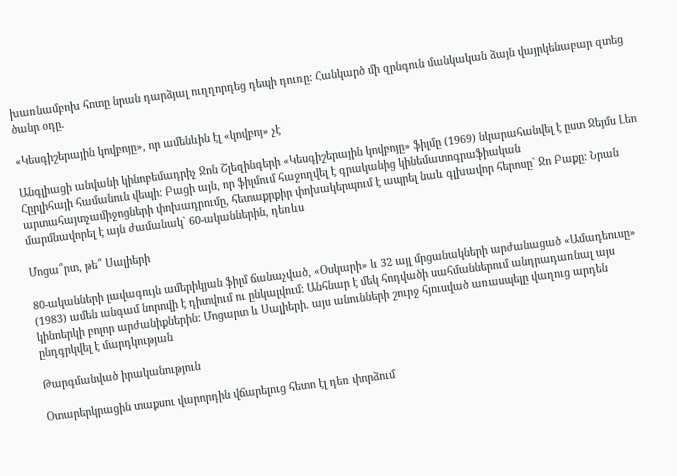խառնամբոխ հոտը նրան դարձյալ ուղղորդեց դեպի դուռը: Հանկարծ մի զրնգուն մանկական ձայն վայրկենաբար զտեց ծանր օդը.

«Կեսգիշերային կովբոյը», որ ամենևին էլ «կովբոյ» չէ

Անգլիացի անվանի կինոբեմադրիչ Ջոն Շլեզինգերի «Կեսգիշերային կովբոյը» ֆիլմը (1969) նկարահանվել է ըստ Ջեյմս Լեո Հըրլիհայի համանուն վեպի: Բացի այն, որ ֆիլմում հաջողվել է գրականից կինեմատոգրաֆիական արտահայտչամիջոցների փոխադրումը, հետաքրքիր փոխակերպում է ապրել նաև գլխավոր հերոսը` Ջո Բաքը: Նրան մարմնավորել է այն ժամանակ` 60-ականներին, դեռևս

Մոցա՞րտ, թե՞ Սալիերի

80-ականների լավագույն ամերիկյան ֆիլմ ճանաչված, «Օսկարի» և 32 այլ մրցանակների արժանացած «Ամադեուսը» (1983) ամեն անգամ նորովի է դիտվում ու ընկալվում: Անհնար է մեկ հոդվածի սահմաններում անդրադառնալ այս կինոերկի բոլոր արժանիքներին: Մոցարտ և Սալիերի. այս անունների շուրջ հյուսված առասպելը վաղուց արդեն ընդգրկվել է մարդկության

Թարգմանված իրականություն

Օտարերկրացին տաքսու վարորդին վճարելուց հետո էլ դեռ փորձում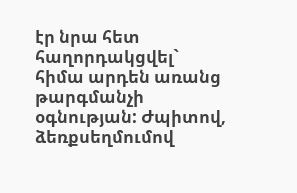էր նրա հետ հաղորդակցվել` հիմա արդեն առանց թարգմանչի օգնության: Ժպիտով, ձեռքսեղմումով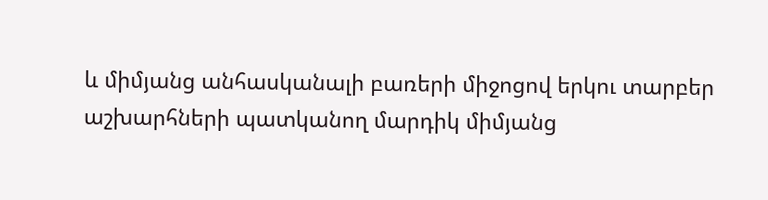և միմյանց անհասկանալի բառերի միջոցով երկու տարբեր աշխարհների պատկանող մարդիկ միմյանց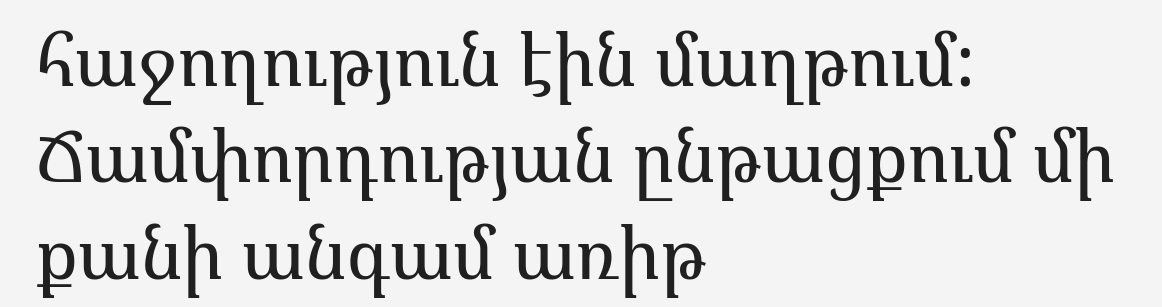հաջողություն էին մաղթում: Ճամփորդության ընթացքում մի քանի անգամ առիթ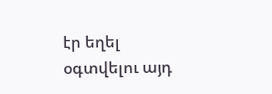էր եղել օգտվելու այդ